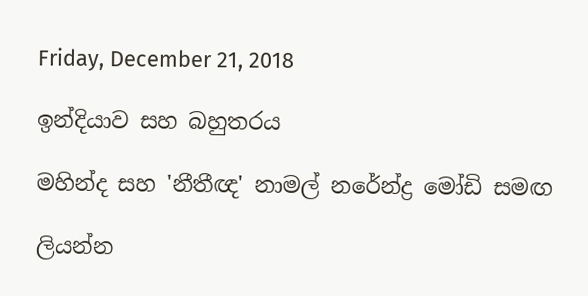Friday, December 21, 2018

ඉන්දියාව සහ බහුතරය

මහින්ද සහ 'නීතීඥ' නාමල් නරේන්ද්‍ර මෝඩි සමඟ

ලියන්න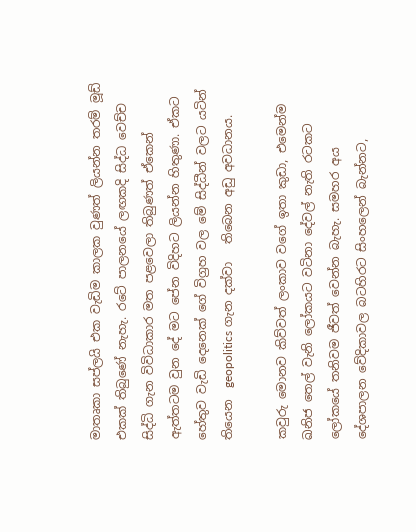මාතෘකා සප්ලයි එක වැඩිම කාලක වුණත් ලියන්න තරම් මූඩ් එකක් තිබුණේ නැහැ. රටේ පාලනයේ ලඟකදි සිද්ධ වෙච්ච සිද්ධි ගැන විවිධාකාර මත පළවෙලා තිබුණත් ඒකෙන් ඇත්තටම වුන දේ මට පේන විදිහට ලියන්න හිතුණා. ඒකට හේතුව වැඩි දෙනෙක් ගේ විග්‍රහ වල මේ සිද්ධීන් වලට යටින් තියෙන  geopolitics ගැන දක්වා   තිබෙන අඩු අවධානය.

කවුරු මොනව කිව්වත් ලංකාව වගේ ඉතා කුඩා, එමෙන්ම ඛනිජ තෙල් වැනි ලෝකයට වටිනා දේවල් නැති රටකට ලෝකයේ තනිවම ජීවත් වෙන්න බැහැ. සමහර අය දේශපාලන වේදිකාවල බටහිරට සිංහලෙන් බැන්නට,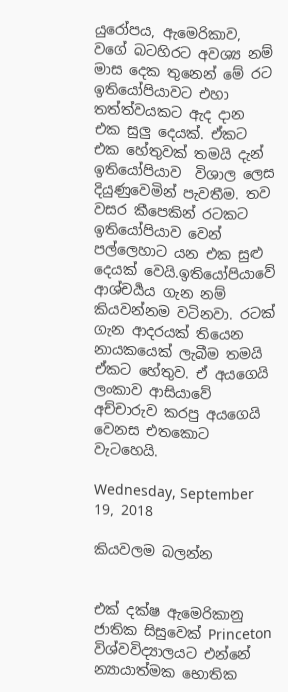යුරෝපය, ඇමෙරිකාව, වගේ බටහිරට අවශ්‍ය නම් මාස දෙක තුනෙන් මේ රට ඉතියෝපියාවට එහා තත්ත්වයකට ඇද දාන එක සුලු දෙයක්. ඒකට එක හේතුවක් තමයි දැන් ඉතියෝපියාව  විශාල ලෙස දියුණුවෙමින් පැවතීම. තව වසර කීපෙකින් රටකට ඉතියෝපියාව වෙන් පල්ලෙහාට යන එක සුළු දෙයක් වෙයි.ඉතියෝපියාවේ ආශ්චර්‍යය ගැන නම් කියවන්නම වටිනවා. රටක් ගැන ආදරයක් තියෙන නායකයෙක් ලැබීම තමයි ඒකට හේතුව. ඒ අයගෙයි ලංකාව ආසියාවේ අච්චාරුව කරපු අයගෙයි වෙනස එතකොට වැටහෙයි.

Wednesday, September 19, 2018

කියවලම බලන්න


එක් දක්ෂ ඇමෙරිකානු ජාතික සිසුවෙක් Princeton විශ්වවිද්‍යාලයට එන්නේ න්‍යායාත්මක භොතික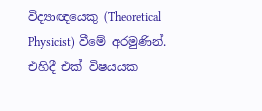විද්‍යාඥයෙකු (Theoretical Physicist) වීමේ අරමුණින්. එහිදී එක් විෂයයක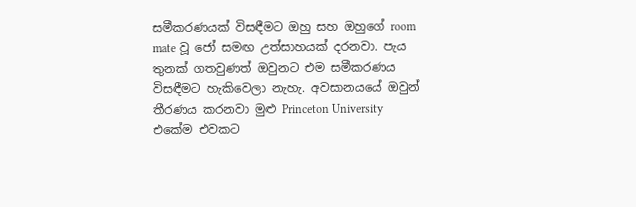සමීකරණයක් විසඳීමට ඔහු සහ ඔහුගේ room mate වූ ජෝ සමඟ උත්සාහයක් දරනවා. පැය තුනක් ගතවුණත් ඔවුනට එම සමීකරණය විසඳීමට හැකිවෙලා නැහැ. අවසානයයේ ඔවුන් තීරණය කරනවා මුළු Princeton University එකේම එවකට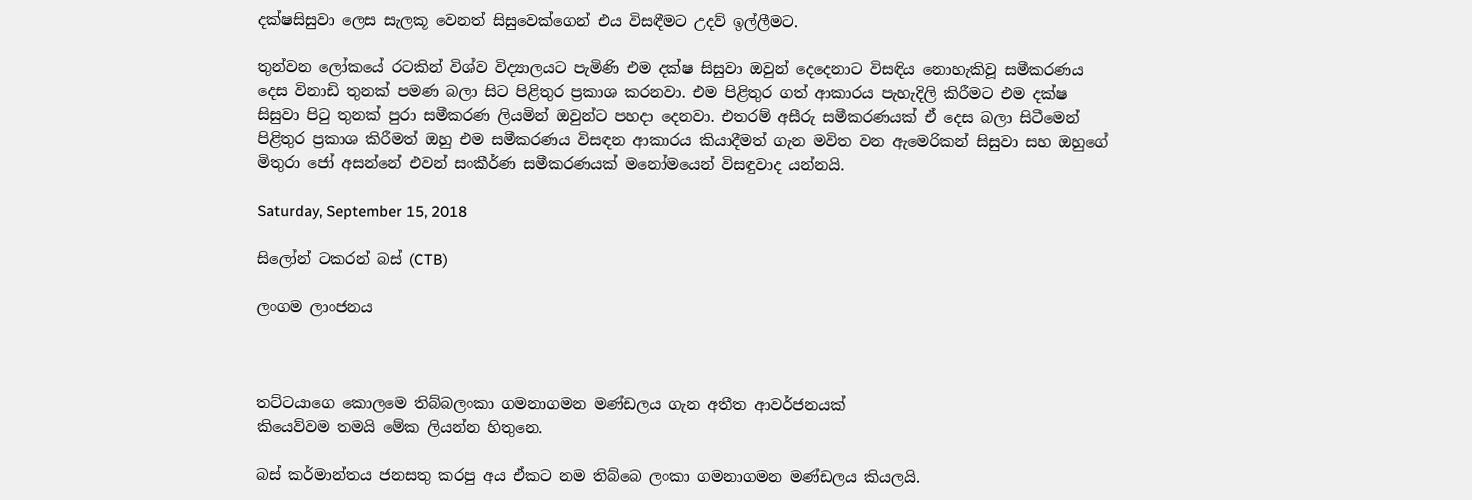දක්ෂසිසුවා ලෙස සැලකූ වෙනත් සිසුවෙක්ගෙන් එය විසඳීමට උදව් ඉල්ලීමට.

තුන්වන ලෝකයේ රටකින් විශ්ව විද්‍යාලයට පැමිණි එම දක්ෂ සිසුවා ඔවුන් දෙදෙනාට විසඳිය නොහැකිවූ සමීකරණය දෙස විනාඩි තුනක් පමණ බලා සිට පිළිතුර ප්‍රකාශ කරනවා. එම පිළිතුර ගත් ආකාරය පැහැදිලි කිරීමට එම දක්ෂ සිසුවා පිටු තුනක් පුරා සමීකරණ ලියමින් ඔවුන්ට පහදා දෙනවා. එතරම් අසීරු සමීකරණයක් ඒ දෙස බලා සිටීමෙන් පිළිතුර ප්‍රකාශ කිරීමත් ඔහු එම සමීකරණය විසඳන ආකාරය කියාදීමත් ගැන මවිත වන ඇමෙරිකන් සිසුවා සහ ඔහුගේ මිතුරා ජෝ අසන්නේ එවන් සංකීර්ණ සමීකරණයක් මනෝමයෙන් විසඳුවාද යන්නයි.

Saturday, September 15, 2018

සිලෝන් ටකරන් බස් (CTB)

ලංගම ලාංජනය



තට්ටයාගෙ කොලමෙ තිබ්බලංකා ගමනාගමන මණ්ඩලය ගැන අතීත ආවර්ජනයක්
කියෙව්වම තමයි මේක ලියන්න හිතුනෙ.

බස් කර්මාන්තය ජනසතු කරපු අය ඒකට නම තිබ්බෙ ලංකා ගමනාගමන මණ්ඩලය කියලයි.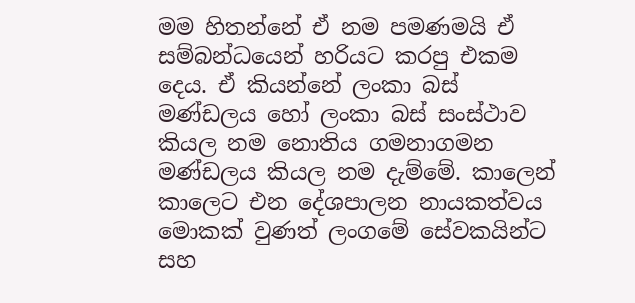මම හිතන්නේ ඒ නම පමණමයි ඒ සම්බන්ධයෙන් හරියට කරපු එකම දෙය. ඒ කියන්නේ ලංකා බස් මණ්ඩලය හෝ ලංකා බස් සංස්ථාව කියල නම නොතිය ගමනාගමන මණ්ඩලය කියල නම දැම්මේ. කාලෙන් කාලෙට එන දේශපාලන නායකත්වය මොකක් වුණත් ලංගමේ සේවකයින්ට සහ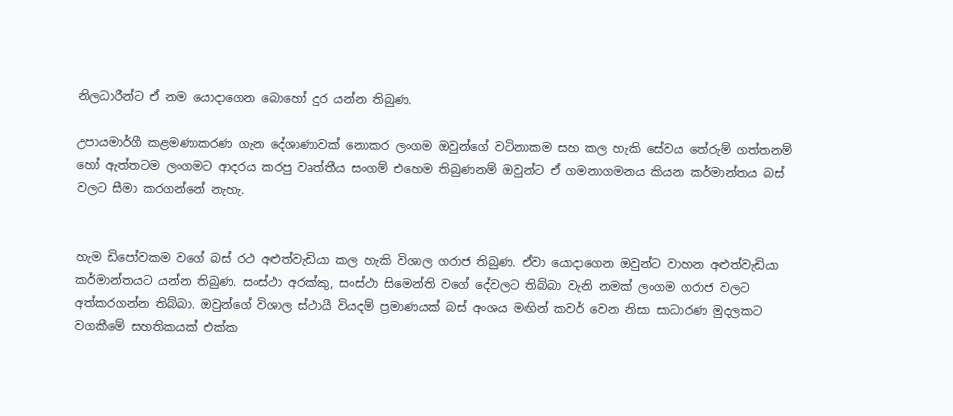නිලධාරීන්ට ඒ නම යොදාගෙන බොහෝ දුර යන්න තිබුණ.

උපායමාර්ගී කළමණාකරණ ගැන දේශාණාවක් නොකර ලංගම ඔවුන්ගේ වටිනාකම සහ කල හැකි සේවය තේරුම් ගත්තනම් හෝ ඇත්තටම ලංගමට ආදරය කරපු වෘත්තීය සංගම් එහෙම තිබුණනම් ඔවුන්ට ඒ ගමනාගමනය කියන කර්මාන්තය බස් වලට සීමා කරගන්නේ නැහැ.


හැම ඩිපෝවකම වගේ බස් රථ අළුත්වැඩියා කල හැකි විශාල ගරාජ තිබුණ. ඒවා යොදාගෙන ඔවුන්ට වාහන අළුත්වැඩියා කර්මාන්තයට යන්න තිබුණ. සංස්ථා අරක්කු, සංස්ථා සිමෙන්ති වගේ දේවලට තිබ්බා වැනි නමක් ලංගම ගරාජ වලට අත්කරගන්න තිබ්බා. ඔවුන්ගේ විශාල ස්ථායී වියදම් ප්‍රමාණයක් බස් අංශය මඟින් කවර් වෙන නිසා සාධාරණ මුදලකට වගකීමේ සහතිකයක් එක්ක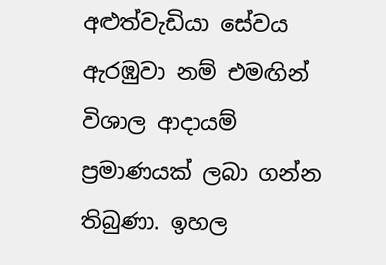අළුත්වැඩියා සේවය ඇරඹුවා නම් එමඟින් විශාල ආදායම් ප්‍රමාණයක් ලබා ගන්න තිබුණා. ඉහල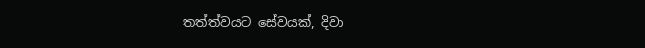තත්ත්වයට සේවයක්, දිවා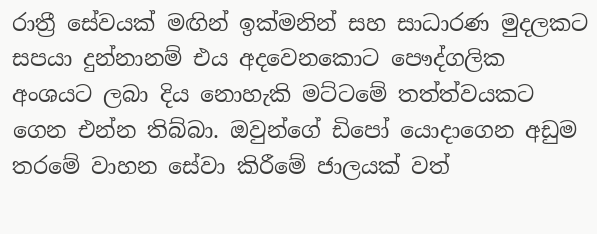රාත්‍රී සේවයක් මඟින් ඉක්මනින් සහ සාධාරණ මුදලකට සපයා දුන්නානම් එය අදවෙනකොට පෞද්ගලික අංශයට ලබා දිය නොහැකි මට්ටමේ තත්ත්වයකට ගෙන එන්න තිබ්බා. ඔවුන්ගේ ඩිපෝ යොදාගෙන අඩුම තරමේ වාහන සේවා කිරීමේ ජාලයක් වත්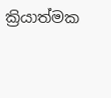ක්‍රියාත්මක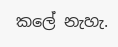කලේ නැහැ.